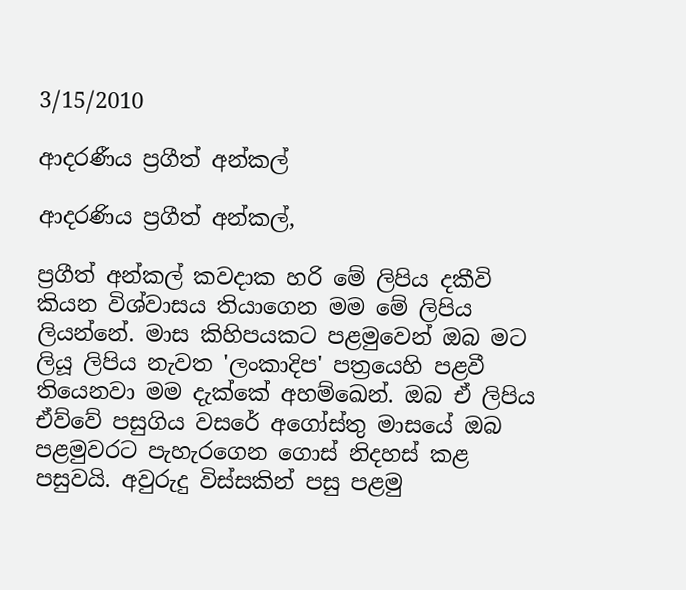3/15/2010

ආදරණීය ප්‍රගීත් අන්කල්

ආදරණිය ප්‍රගීත් අන්කල්,

ප්‍රගීත් අන්කල් කවදාක හරි මේ ලිපිය දකීවි කියන විශ්වාසය තියාගෙන මම මේ ලිපිය ලියන්නේ. මාස කිහිපයකට පළමුවෙන් ඔබ මට ලියූ ලිපිය නැවත 'ලංකාදිප' පත්‍රයෙහි පළවී තියෙනවා මම දැක්කේ අහම්ඛෙන්. ඔබ ඒ ලිපිය ඒව්වේ පසුගිය වසරේ අගෝස්තු මාසයේ ඔබ පළමුවරට පැහැරගෙන ගොස් නිදහස් කළ පසුවයි. අවුරුදු විස්සකින් පසු පළමු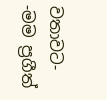වතාවට-
-මම ප්‍රගීත්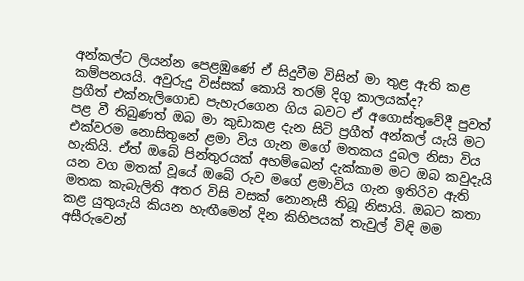අන්කල්ට ලියන්න පෙළඹුණේ ඒ සිදුවීම විසින් මා තුළ ඇති කළ කම්පනයයි. අවුරුදු විස්සක් කොයි තරම් දිගු කාලයක්ද?
ප්‍රගීත් එක්නැලිගොඩ පැහැරගෙන ගිය බවට ඒ අගොස්තුවේදී පුවත් පළ වී තිබුණත් ඔබ මා කුඩාකළ දැන සිටි ප්‍රගීත් අන්කල් යැයි මට එක්වරම නොසිතුනේ ළමා විය ගැන මගේ මතකය දුබල නිසා විය හැකියි. ඒත් ඔබේ පින්තුරයක් අහම්ඛෙන් දැක්කාම මට ඔබ කවුදැයි යන වග මතක් වූයේ ඔබේ රුව මගේ ළමාවිය ගැන ඉතිරිව ඇති මතක කැබැලිති අතර විසි වසක් නොනැසී තිබූ නිසායි. ඔබට කතා කළ යුතුයැයි කියන හැඟීමෙන් දින කිහිපයක් තැවුල් විඳි මම අසීරුවෙන්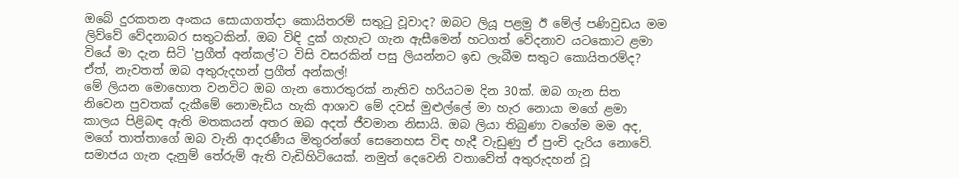ඔබේ දුරකතන අංකය සොයාගත්දා කොයිතරම් සතුටු වූවාද? ඔබට ලියූ පළමු ඊ මේල් පණිවුඩය මම ලිව්වේ වේදනාබර සතුටකින්. ඔබ විඳි දුක් ගැහැට ගැන ඇසීමෙන් හටගත් වේදනාව යටකොට ළමා වියේ මා දැන සිටි 'ප්‍රගීත් අන්කල්'ට විසි වසරකින් පසු ලියන්නට ඉඩ ලැබීම සතුට කොයිතරම්ද?
ඒත්, නැවතත් ඔබ අතුරුදහන් ප්‍රගීත් අන්කල්!
මේ ලියන මොහොත වනවිට ඔබ ගැන තොරතුරක් නැතිව හරියටම දින 30ක්. ඔබ ගැන සිත නිවෙන පුවතක් දැකීමේ නොමැඩිය හැකි ආශාව මේ දවස් මුළුල්ලේ මා හැර නොයා මගේ ළමා කාලය පිළිබඳ ඇති මතකයන් අතර ඔබ අදත් ජීවමාන නිසායි. ඔබ ලියා තිබුණා වගේම මම අද, මගේ තාත්තාගේ ඔබ වැනි ආදරණීය මිතුරන්ගේ සෙනෙහස විඳ හැදී වැඩුණු ඒ පුංචි දැරිය නොවේ. සමාජය ගැන දැනුම් තේරුම් ඇති වැඩිහිටියෙක්. නමුත් දෙවෙනි වතාවේත් අතුරුදහන් වූ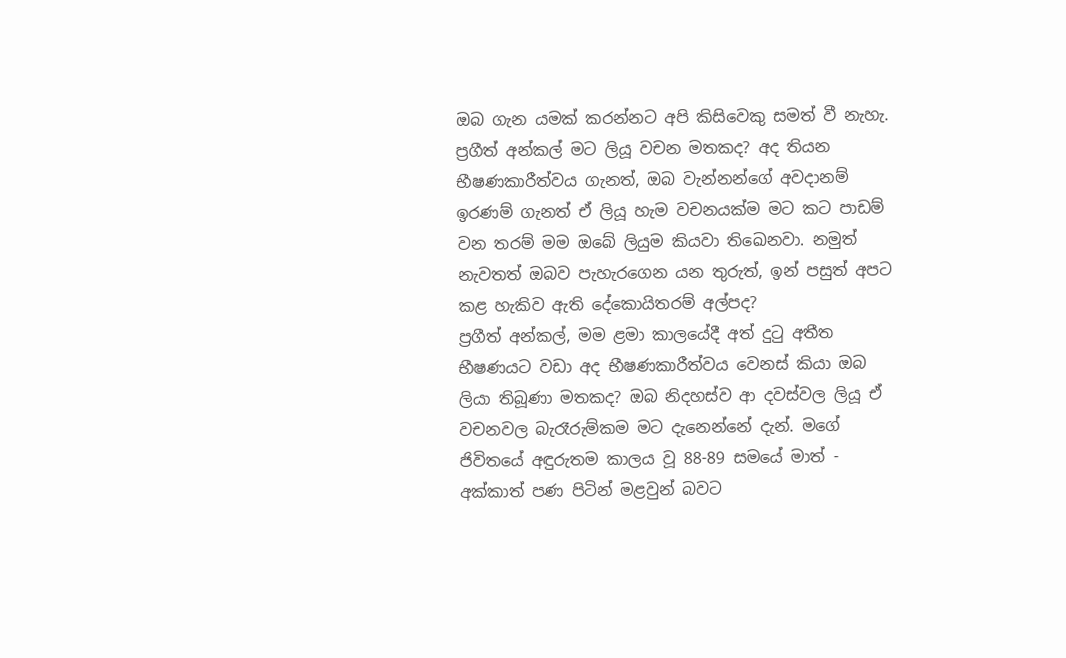ඔබ ගැන යමක් කරන්නට අපි කිසිවෙකු සමත් වී නැහැ. ප්‍රගීත් අන්කල් මට ලියූ වචන මතකද? අද තියන භීෂණකාරීත්වය ගැනත්, ඔබ වැන්නන්ගේ අවදානම් ඉරණම් ගැනත් ඒ ලියූ හැම වචනයක්ම මට කට පාඩම් වන තරම් මම ඔබේ ලියුම කියවා තිඛෙනවා. නමුත් නැවතත් ඔබව පැහැරගෙන යන තුරුත්, ඉන් පසුත් අපට කළ හැකිව ඇති දේකොයිතරම් අල්පද?
ප්‍රගීත් අන්කල්, මම ළමා කාලයේදී අත් දුටු අතීත භීෂණයට වඩා අද භීෂණකාරීත්වය වෙනස් කියා ඔබ ලියා තිබූණා මතකද? ඔබ නිදහස්ව ආ දවස්වල ලියූ ඒ වචනවල බැරෑරුම්කම මට දැනෙන්නේ දැන්. මගේ ජිවිතයේ අඳුරුතම කාලය වූ 88-89 සමයේ මාත් - අක්කාත් පණ පිටින් මළවුන් බවට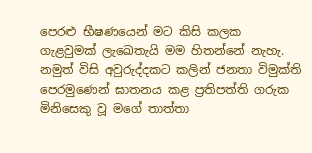පෙරළු භීෂණයෙන් මට කිසි කලක ගැළවුමක් ලැඛෙතැයි මම හිතන්නේ නැහැ. නමුත් විසි අවුරුද්දකට කලින් ජනතා විමුක්ති පෙරමුණෙන් ඝාතනය කළ ප්‍රතිපත්ති ගරුක මිනිසෙකු වූ මගේ තාත්තා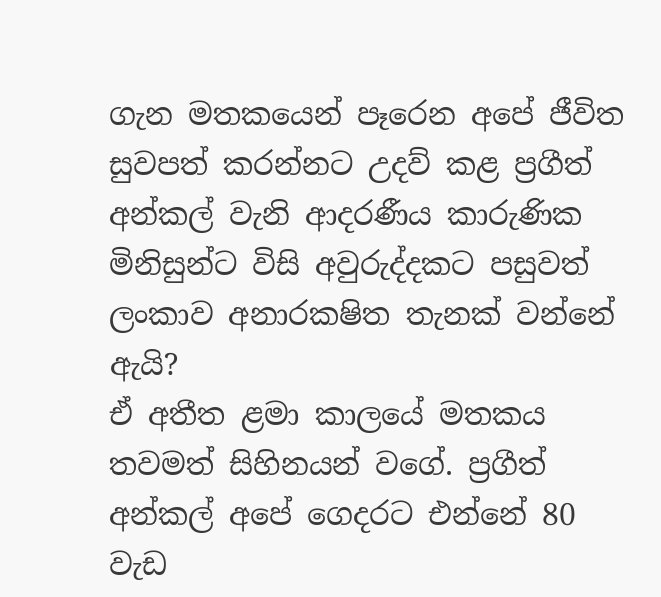ගැන මතකයෙන් පෑරෙන අපේ ජීවිත සුවපත් කරන්නට උදව් කළ ප්‍රගීත් අන්කල් වැනි ආදරණීය කාරුණික මිනිසුන්ට විසි අවුරුද්දකට පසුවත් ලංකාව අනාරක‍ෂිත තැනක් වන්නේ ඇයි?
ඒ අතීත ළමා කාලයේ මතකය තවමත් සිහිනයන් වගේ. ප්‍රගීත් අන්කල් අපේ ගෙදරට එන්නේ 80 වැඩ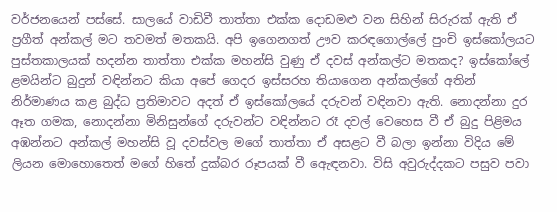වර්ජනයෙන් පස්සේ. සාලයේ වාඩිවී තාත්තා එක්ක දොඩමළු වන සිහින් සිරුරක් ඇති ඒ ප්‍රගීත් අන්කල් මට තවමත් මතකයි. අපි ඉගෙනගත් ඌව කරඳගොල්ලේ පුංචි ඉස්කෝලයට පුස්තකාලයක් හදන්න තාත්තා එක්ක මහන්සි වුණු ඒ දවස් අන්කල්ට මතකද? ඉස්කෝලේ ළමයින්ට බුදුන් වඳින්නට කියා අපේ ගෙදර ඉස්සරහ තියාගෙන අන්කල්ගේ අතින් නිර්මාණය කළ බුද්ධ ප්‍රතිමාවට අදත් ඒ ඉස්කෝලයේ දරුවන් වඳිනවා ඇති. නොදන්නා දුර ඈත ගමක, නොදන්නා මිනිසුන්ගේ දරුවන්ට වඳින්නට රෑ දවල් වෙහෙස වී ඒ බුදු පිළිමය අඹන්නට අන්කල් මහන්සි වූ දවස්වල මගේ තාත්තා ඒ අසළට වී බලා ඉන්නා විදිය මේ ලියන මොහොතෙත් මගේ හිතේ දුක්බර රූපයක් වී ඇෙඳනවා. විසි අවුරුද්දකට පසුව පවා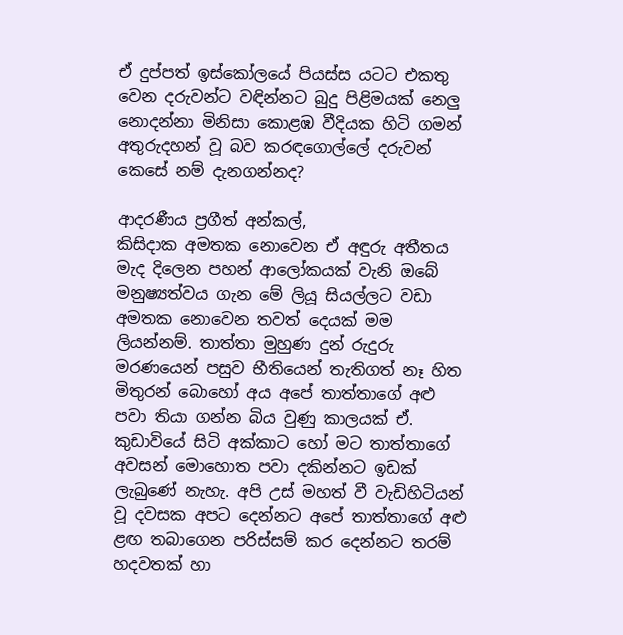ඒ දුප්පත් ඉස්කෝලයේ පියස්ස යටට එකතු වෙන දරුවන්ට වඳින්නට බුදු පිළිමයක් නෙලු නොදන්නා මිනිසා කොළඹ වීදියක හිටි ගමන් අතුරුදහන් වූ බව කරඳගොල්ලේ දරුවන් කෙසේ නම් දැනගන්නද?

ආදරණීය ප්‍රගීත් අන්කල්,
කිසිදාක අමතක නොවෙන ඒ අඳුරු අතීතය මැද දිලෙන පහන් ආලෝකයක් වැනි ඔබේ මනුෂ්‍යත්වය ගැන මේ ලියූ සියල්ලට වඩා අමතක නොවෙන තවත් දෙයක් මම ලියන්නම්. තාත්තා මුහුණ දුන් රුදුරු මරණයෙන් පසුව භීතියෙන් තැතිගත් නෑ හිත මිතුරන් බොහෝ අය අපේ තාත්තාගේ අළු පවා තියා ගන්න බිය වුණු කාලයක් ඒ. කුඩාවියේ සිටි අක්කාට හෝ මට තාත්තාගේ අවසන් මොහොත පවා දකින්නට ඉඩක් ලැබුණේ නැහැ. අපි උස් මහත් වී වැඩිහිටියන් වූ දවසක අපට දෙන්නට අපේ තාත්තාගේ අළු ළඟ තබාගෙන පරිස්සම් කර දෙන්නට තරම් හදවතක් හා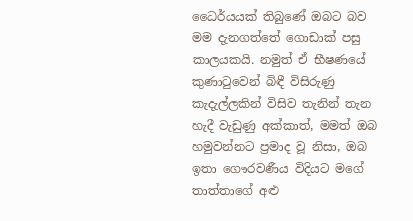ධෛර්යයක් තිබුණේ ඔබට බව මම දැනගත්තේ ගොඩාක් පසු කාලයකයි. නමුත් ඒ භීෂණයේ කුණාටුවෙන් බිඳී විසිරුණු කැදැල්ලකින් විසිව තැනින් තැන හැදී වැඩුණු අක්කාත්, මමත් ඔබ හමුවන්නට ප්‍රමාද වූ නිසා, ඔබ ඉතා ගෞරවණීය විදියට මගේ තාත්තාගේ අළු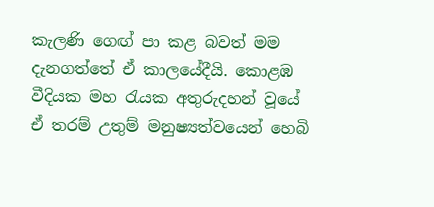කැලණි ග‍ෙඟ් පා කළ බවත් මම දැනගත්තේ ඒ කාලයේදීයි. කොළඹ වීදියක මහ රැයක අතුරුදහන් වූයේ ඒ තරම් උතුම් මනුෂ්‍යත්වයෙන් හෙබි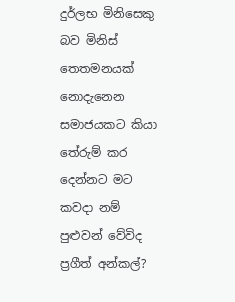දුර්ලභ මිනිසෙකු බව මිනිස් තෙතමනයක් නොදැනෙන සමාජයකට කියා තේරුම් කර දෙන්නට මට කවදා නම් පුළුවන් වේවිද ප්‍රගීත් අන්කල්?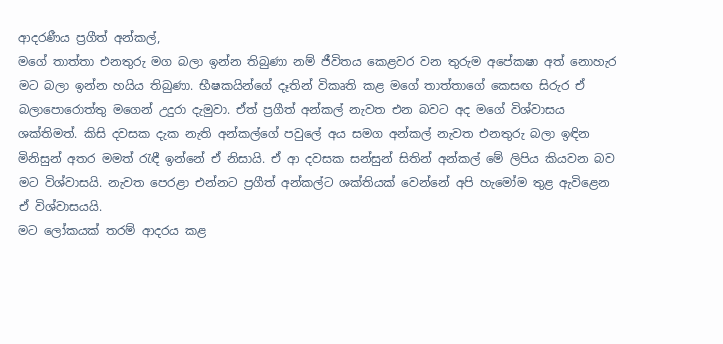ආදරණීය ප්‍රගීත් අන්කල්,
මගේ තාත්තා එනතුරු මග බලා ඉන්න තිබුණා නම් ජීවිතය කෙළවර වන තුරුම අපේක‍ෂා අත් නොහැර මට බලා ඉන්න හයිය තිබුණා. භීෂකයින්ගේ දෑතින් විකෘති කළ මගේ තාත්තාගේ කෙසඟ සිරුර ඒ බලාපොරොත්තු මගෙන් උදුරා දැමුවා. ඒත් ප්‍රගීත් අන්කල් නැවත එන බවට අද මගේ විශ්වාසය ශක්තිමත්. කිසි දවසක දැක නැති අන්කල්ගේ පවුලේ අය සමග අන්කල් නැවත එනතුරු බලා ඉඳින මිනිසුන් අතර මමත් රැඳී ඉන්නේ ඒ නිසායි. ඒ ආ දවසක සන්සුන් සිතින් අන්කල් මේ ලිපිය කියවන බව මට විශ්වාසයි. නැවත පෙරළා එන්නට ප්‍රගීත් අන්කල්ට ශක්තියක් වෙන්නේ අපි හැමෝම තුළ ඇවිළෙන ඒ විශ්වාසයයි.
මට ලෝකයක් තරම් ආදරය කළ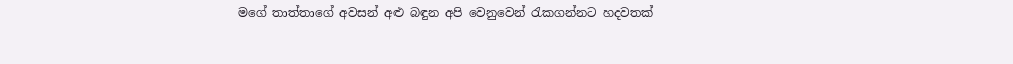මගේ තාත්තාගේ අවසන් අළු බඳුන අපි වෙනුවෙන් රැකගන්නට හදවතක්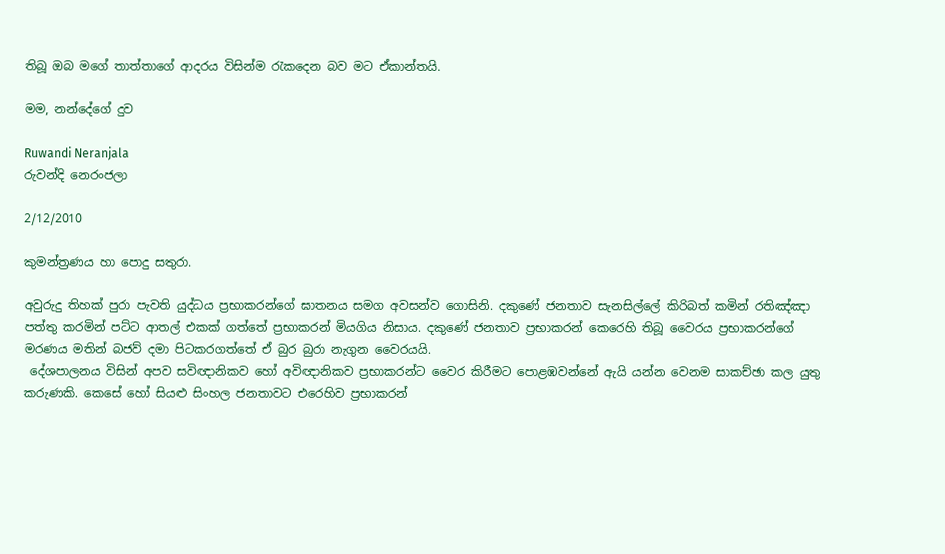තිබූ ඔබ මගේ තාත්තාගේ ආදරය විසින්ම රැකදෙන බව මට ඒකාන්තයි.

මම, නන්දේගේ දුව

Ruwandi Neranjala
රුවන්දි නෙරංජලා

2/12/2010

කුමන්ත්‍රණය හා පොදු සතුරා.

අවුරුදු තිහක් පුරා පැවති යුද්ධය ප්‍රභාකරන්ගේ ඝාතනය සමග අවසන්ව ගොසිනි. දකුණේ ජනතාව සැනසිල්ලේ කිරිබත් කමින් රතිඤ්ඤා පත්තු කරමින් පට්ට ආතල් එකක් ගත්තේ ප්‍රභාකරන් මියගිය නිසාය. දකුණේ ජනතාව ප්‍රභාකරන් කෙ‍රෙහි‍ තිබූ වෛරය ප්‍රභාකරන්ගේ මරණය මතින් බජව් දමා පිටකරගත්තේ ඒ බුර බුරා නැගුන වෛරයයි.
 දේශපාලනය විසින් අපව සවිඥානිකව හෝ අවිඥානිකව ප්‍රභාකරන්ට වෛර කිරීමට පොළඹවන්නේ ඇයි යන්න වෙනම සාකච්ඡා කල යුතු කරුණකි. කෙසේ හෝ සියළු සිංහල ජනතාවට එරෙහිව ප්‍රභාකරන්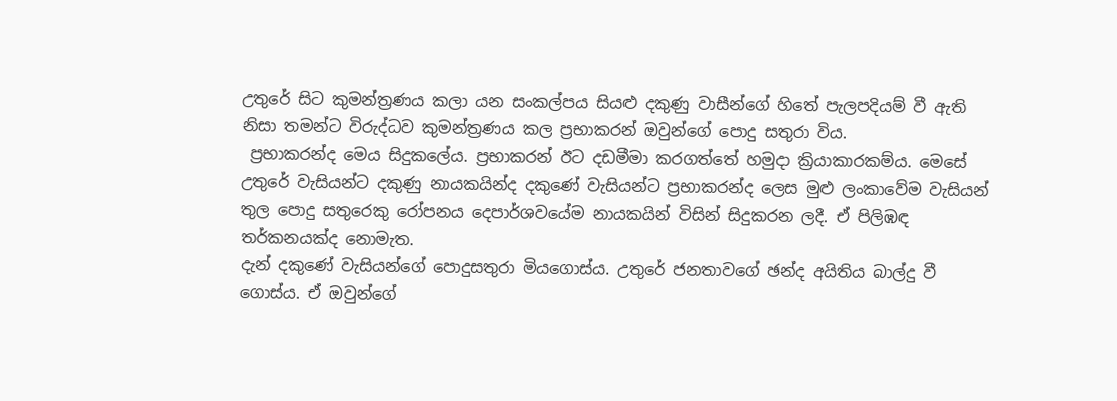උතුරේ සිට කුමන්ත්‍රණය කලා යන සංකල්පය සියළු දකුණු වාසීන්ගේ හිතේ පැලපදියම් වී ඇති නිසා තමන්ට විරුද්ධව කුමන්ත්‍රණය කල ප්‍රභාකරන් ඔවුන්ගේ පොදු සතුරා විය.
 ප්‍රභාකරන්ද මෙය සිදුකලේය. ප්‍රභාකරන් ඊට දඩමීමා කරගත්තේ හමුදා ක්‍රියාකාරකම්ය. මෙසේ උතු‍රේ වැසියන්ට දකුණු නායකයින්ද දකුණේ වැසියන්ට ප්‍රභාකරන්ද ලෙස මුළු ලංකාවේම වැසියන් තුල පොදු සතුරෙකු රෝපනය දෙපාර්ශවයේම නායකයින් විසින් සිදුකරන ලදී. ඒ පිලිඹඳ තර්කනයක්ද නොමැත.
දැන් දකුණේ වැසියන්ගේ පොදුසතුරා මියගොස්ය. උතුරේ ජනතාවගේ ඡන්ද අයිතිය බාල්දු වී ගොස්ය. ඒ ඔවුන්ගේ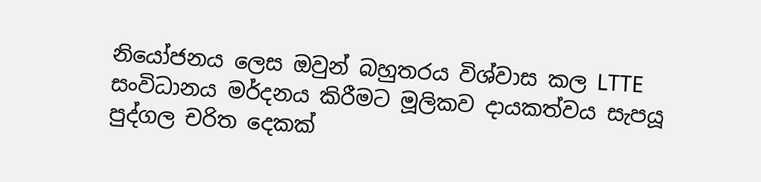නියෝජනය ලෙස ඔවුන් බහුතරය විශ්වාස කල LTTE සංවිධානය මර්දනය කිරීමට මූලිකව දායකත්වය සැපයූ පුද්ගල චරිත දෙකක්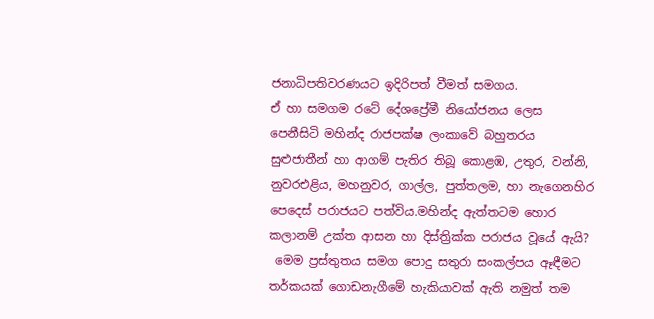ජනාධිපතිවරණයට ඉදිරිපත් වීමත් සමගය.
ඒ හා සමගම රටේ දේශප්‍රේමී නියෝජනය ලෙස පෙනීසිටි මහින්ද රාජපක්ෂ ලංකාවේ බහුතරය සුළුජාතීන් හා ආගම් පැතිර තිබූ කොළඹ, උතුර, වන්නි, නුවරඑළිය, මහනුවර, ගාල්ල, පුත්තලම, හා නැගෙනහිර පෙදෙස් පරාජයට පත්විය.මහින්ද ඇත්තටම හොර කලානම් උක්ත ආසන හා දිස්ත්‍රික්ක පරාජය වූයේ ඇයි?
 මෙම ප්‍රස්තුතය සමග පොදු සතුරා සංකල්පය ඈඳීමට තර්කයක් ගොඩනැගීමේ හැකියාවක් ඇති නමුත් තම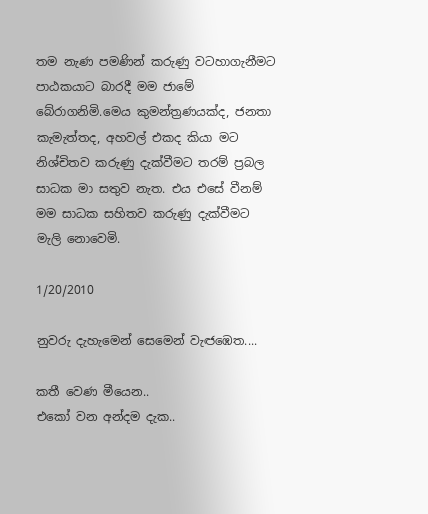තම නැණ පමණින් කරුණු වටහාගැනීමට පාඨකයාට බාරදී මම ජාමේ බේරාගනිමි.මෙය කුමන්ත්‍රණයක්ද, ජනතා කැමැත්තද, අහවල් එකද කියා මට නිශ්චිතව කරුණු දැක්වීමට තරම් ප්‍රබල සාධක මා සතුව නැත. එය එසේ වීනම් මම සාධක සහිතව කරුණු දැක්වීමට මැලි නොවෙමි.

1/20/2010

නුවරු දැහැමෙන් සෙමෙන් වැඦඹෙත....

කතී වෙණ මීයෙන..
එකෝ වන අන්දම දැක..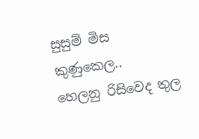සුසුම් මිස කුණුකෙල..
හෙලනු රිසිවෙද තුල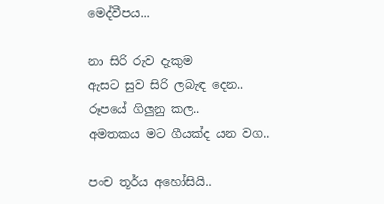මෙද්වීපය...

නා සිරි රුව දැකුම
ඇසට සුව සිරි ලබැඳ දෙන..
රූපයේ ගිලුනු කල..
අමතකය මට ගීයක්ද යන වග..

පංච තූර්ය අහෝසියි..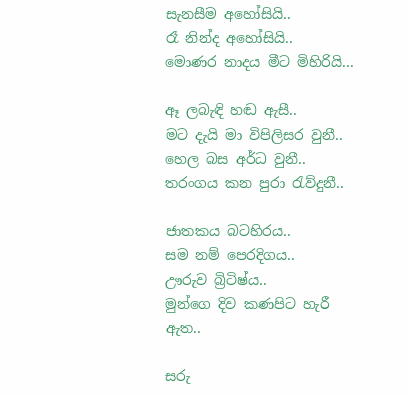සැනසීම අහෝසියි..
රෑ නින්ද අහෝසියි..
මොණර නාදය මීට මිහිරියි...

ඈ ලබැඳි‍ හඬ ඇසී..
මට දැයි මා විපිලිසර වුනී..
හෙල බස අර්ධ වුනී..
තරංගය කන පුරා රැව්දුනී..

ජාතකය බටහිරය..
සම නම් පෙරදිගය..
ඌරුව බ්‍රිටිෂ්ය..
මුන්ගෙ දිව කණපිට හැරී ඇත..

සරු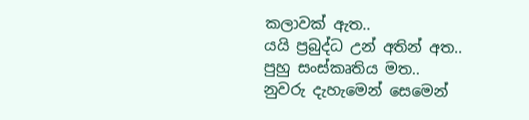කලාවක් ඇත..
යයි ප්‍රබුද්ධ උන් අතින් අත..
පුහු සංස්කෘතිය මත..
නුවරු දැහැමෙන් සෙමෙන්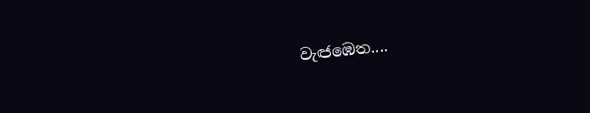වැඦඹෙත....